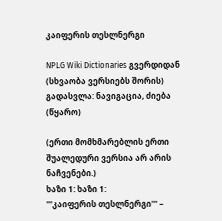კაიფერის თესლნერგი

NPLG Wiki Dictionaries გვერდიდან
(სხვაობა ვერსიებს შორის)
გადასვლა: ნავიგაცია, ძიება
(წყარო)

(ერთი მომხმარებლის ერთი შუალედური ვერსია არ არის ნაჩვენები.)
ხაზი 1: ხაზი 1:
'''კაიფერის თესლნერგი''' –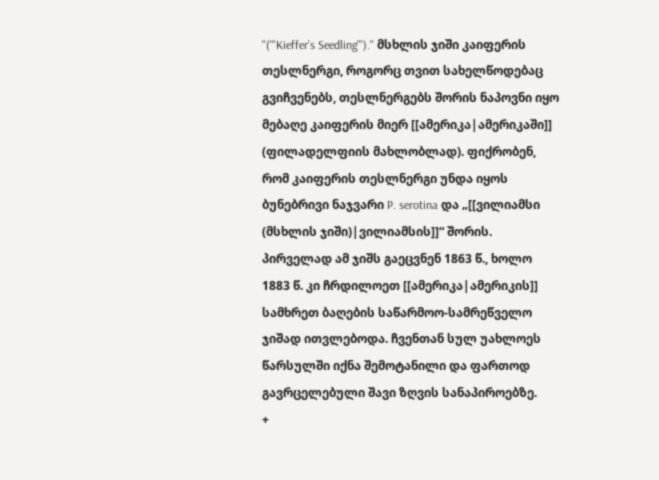''('''Kieffer’s Seedling''').'' მსხლის ჯიში კაიფერის თესლნერგი, როგორც თვით სახელწოდებაც გვიჩვენებს, თესლნერგებს შორის ნაპოვნი იყო მებაღე კაიფერის მიერ [[ამერიკა|ამერიკაში]] (ფილადელფიის მახლობლად). ფიქრობენ, რომ კაიფერის თესლნერგი უნდა იყოს ბუნებრივი ნაჯვარი P. serotina და „[[ვილიამსი (მსხლის ჯიში)|ვილიამსის]]“ შორის. პირველად ამ ჯიშს გაეცვნენ 1863 წ., ხოლო 1883 წ. კი ჩრდილოეთ [[ამერიკა|ამერიკის]] სამხრეთ ბაღების საწარმოო-სამრეწველო ჯიშად ითვლებოდა. ჩვენთან სულ უახლოეს წარსულში იქნა შემოტანილი და ფართოდ გავრცელებული შავი ზღვის სანაპიროებზე.
+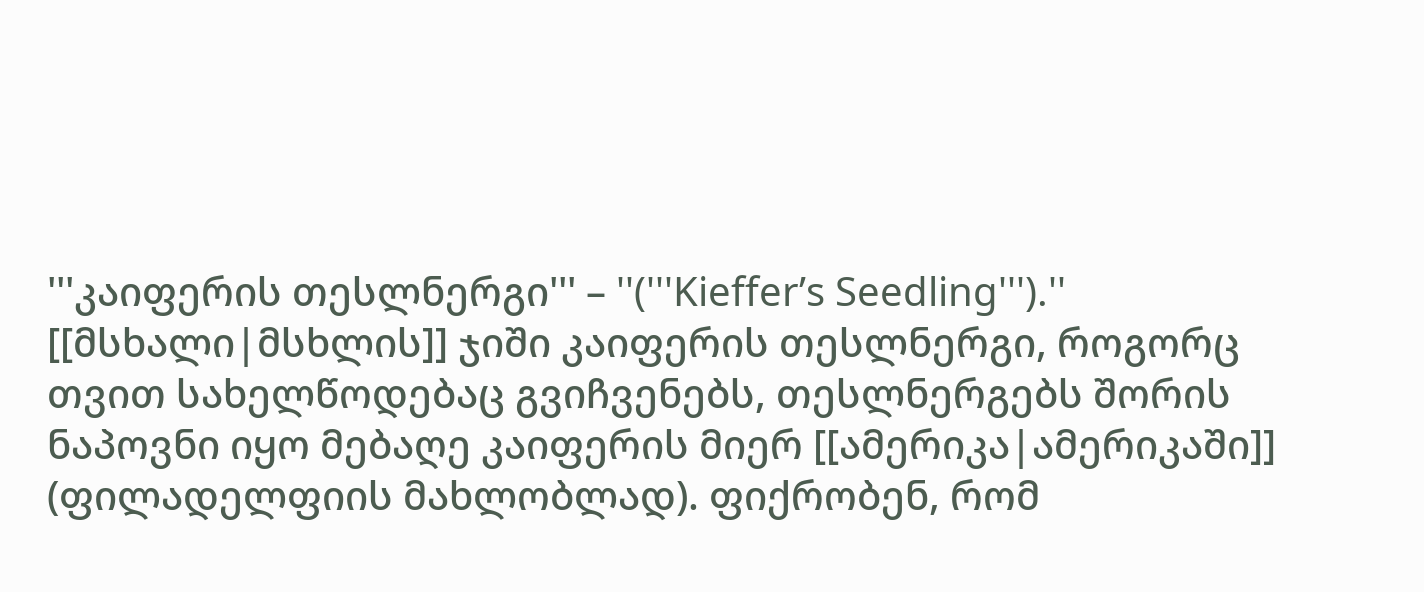'''კაიფერის თესლნერგი''' – ''('''Kieffer’s Seedling''').'' [[მსხალი|მსხლის]] ჯიში კაიფერის თესლნერგი, როგორც თვით სახელწოდებაც გვიჩვენებს, თესლნერგებს შორის ნაპოვნი იყო მებაღე კაიფერის მიერ [[ამერიკა|ამერიკაში]] (ფილადელფიის მახლობლად). ფიქრობენ, რომ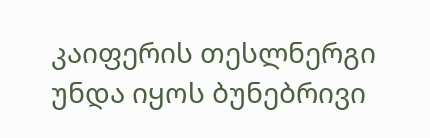კაიფერის თესლნერგი უნდა იყოს ბუნებრივი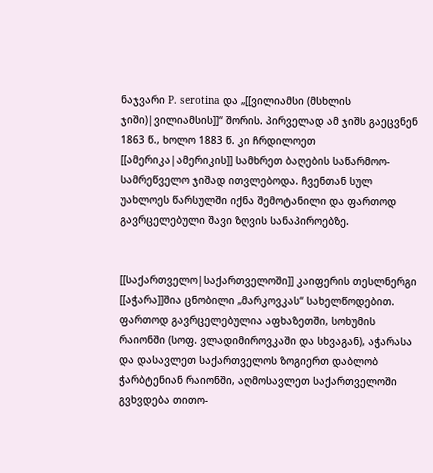ნაჯვარი P. serotina და „[[ვილიამსი (მსხლის ჯიში)|ვილიამსის]]“ შორის. პირველად ამ ჯიშს გაეცვნენ 1863 წ., ხოლო 1883 წ. კი ჩრდილოეთ [[ამერიკა|ამერიკის]] სამხრეთ ბაღების საწარმოო-სამრეწველო ჯიშად ითვლებოდა. ჩვენთან სულ უახლოეს წარსულში იქნა შემოტანილი და ფართოდ გავრცელებული შავი ზღვის სანაპიროებზე.


[[საქართველო|საქართველოში]] კაიფერის თესლნერგი [[აჭარა]]შია ცნობილი „მარკოვკას“ სახელწოდებით. ფართოდ გავრცელებულია აფხაზეთში, სოხუმის რაიონში (სოფ. ვლადიმიროვკაში და სხვაგან), აჭარასა და დასავლეთ საქართველოს ზოგიერთ დაბლობ ჭარბტენიან რაიონში, აღმოსავლეთ საქართველოში გვხვდება თითო-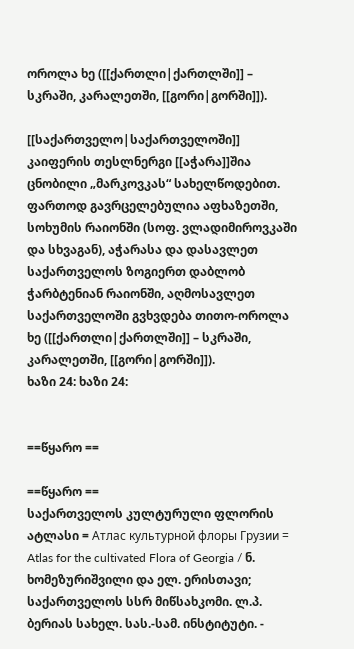ოროლა ხე ([[ქართლი|ქართლში]] – სკრაში, კარალეთში, [[გორი|გორში]]).

[[საქართველო|საქართველოში]] კაიფერის თესლნერგი [[აჭარა]]შია ცნობილი „მარკოვკას“ სახელწოდებით. ფართოდ გავრცელებულია აფხაზეთში, სოხუმის რაიონში (სოფ. ვლადიმიროვკაში და სხვაგან), აჭარასა და დასავლეთ საქართველოს ზოგიერთ დაბლობ ჭარბტენიან რაიონში, აღმოსავლეთ საქართველოში გვხვდება თითო-ოროლა ხე ([[ქართლი|ქართლში]] – სკრაში, კარალეთში, [[გორი|გორში]]).
ხაზი 24: ხაზი 24:


==წყარო ==

==წყარო ==
საქართველოს კულტურული ფლორის ატლასი = Атлас культурной флоры Грузии = Atlas for the cultivated Flora of Georgia / ნ. ხომეზურიშვილი და ელ. ერისთავი; საქართველოს სსრ მიწსახკომი. ლ.პ. ბერიას სახელ. სას.-სამ. ინსტიტუტი. -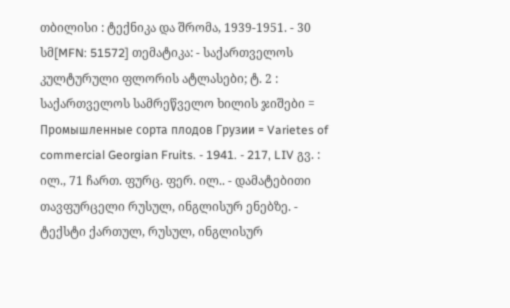თბილისი : ტექნიკა და შრომა, 1939-1951. - 30 სმ[MFN: 51572] თემატიკა: - საქართველოს კულტურული ფლორის ატლასები; ტ. 2 : საქართველოს სამრეწველო ხილის ჯიშები = Промышленные сорта плодов Грузии = Varietes of commercial Georgian Fruits. - 1941. - 217, LIV გვ. : ილ., 71 ჩართ. ფურც. ფერ. ილ.. - დამატებითი თავფურცელი რუსულ, ინგლისურ ენებზე. - ტექსტი ქართულ, რუსულ, ინგლისურ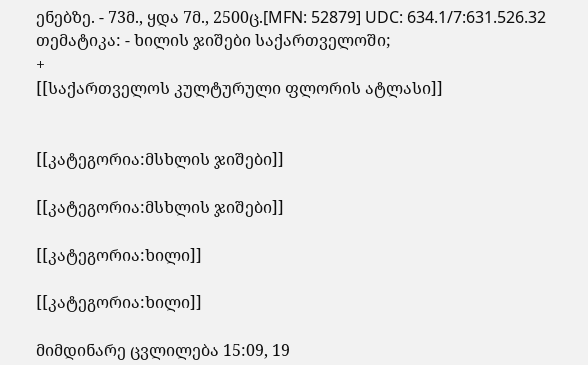ენებზე. - 73მ., ყდა 7მ., 2500ც.[MFN: 52879] UDC: 634.1/7:631.526.32 თემატიკა: - ხილის ჯიშები საქართველოში;
+
[[საქართველოს კულტურული ფლორის ატლასი]]


[[კატეგორია:მსხლის ჯიშები]]

[[კატეგორია:მსხლის ჯიშები]]

[[კატეგორია:ხილი]]

[[კატეგორია:ხილი]]

მიმდინარე ცვლილება 15:09, 19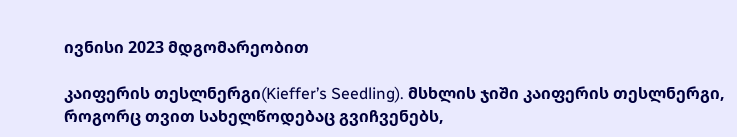ივნისი 2023 მდგომარეობით

კაიფერის თესლნერგი(Kieffer’s Seedling). მსხლის ჯიში კაიფერის თესლნერგი, როგორც თვით სახელწოდებაც გვიჩვენებს,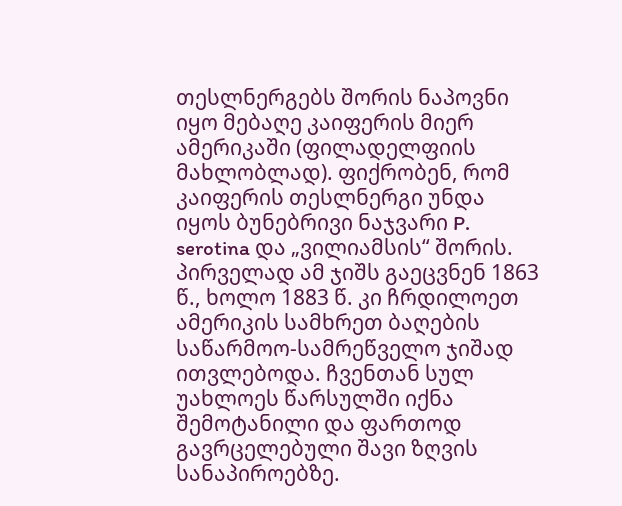თესლნერგებს შორის ნაპოვნი იყო მებაღე კაიფერის მიერ ამერიკაში (ფილადელფიის მახლობლად). ფიქრობენ, რომ კაიფერის თესლნერგი უნდა იყოს ბუნებრივი ნაჯვარი P. serotina და „ვილიამსის“ შორის. პირველად ამ ჯიშს გაეცვნენ 1863 წ., ხოლო 1883 წ. კი ჩრდილოეთ ამერიკის სამხრეთ ბაღების საწარმოო-სამრეწველო ჯიშად ითვლებოდა. ჩვენთან სულ უახლოეს წარსულში იქნა შემოტანილი და ფართოდ გავრცელებული შავი ზღვის სანაპიროებზე.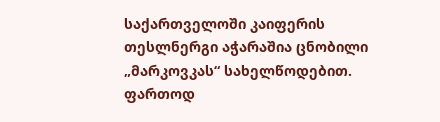საქართველოში კაიფერის თესლნერგი აჭარაშია ცნობილი „მარკოვკას“ სახელწოდებით. ფართოდ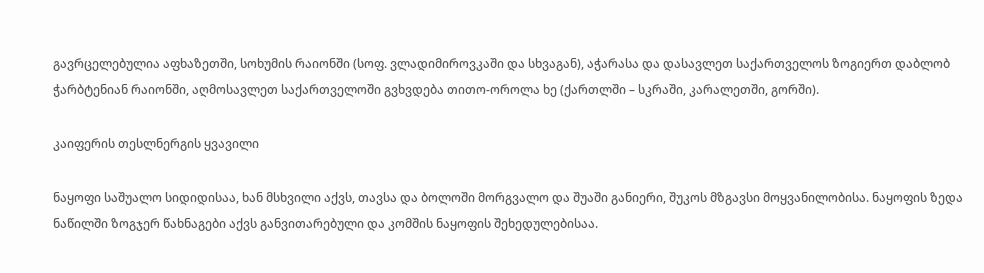გავრცელებულია აფხაზეთში, სოხუმის რაიონში (სოფ. ვლადიმიროვკაში და სხვაგან), აჭარასა და დასავლეთ საქართველოს ზოგიერთ დაბლობ ჭარბტენიან რაიონში, აღმოსავლეთ საქართველოში გვხვდება თითო-ოროლა ხე (ქართლში – სკრაში, კარალეთში, გორში).

კაიფერის თესლნერგის ყვავილი

ნაყოფი საშუალო სიდიდისაა, ხან მსხვილი აქვს, თავსა და ბოლოში მორგვალო და შუაში განიერი, შუკოს მზგავსი მოყვანილობისა. ნაყოფის ზედა ნაწილში ზოგჯერ წახნაგები აქვს განვითარებული და კომშის ნაყოფის შეხედულებისაა.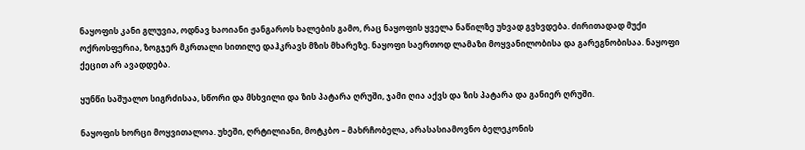ნაყოფის კანი გლუვია, ოდნავ ხაოიანი ჟანგაროს ხალების გამო, რაც ნაყოფის ყველა ნაწილზე უხვად გვხვდება. ძირითადად მუქი ოქროსფერია, ზოგჯერ მკრთალი სითილე დაჰკრავს მზის მხარეზე. ნაყოფი საერთოდ ლამაზი მოყვანილობისა და გარეგნობისაა. ნაყოფი ქეცით არ ავადდება.

ყუნწი საშუალო სიგრძისაა, სწორი და მსხვილი და ზის პატარა ღრუში, ჯამი ღია აქვს და ზის პატარა და განიერ ღრუში.

ნაყოფის ხორცი მოყვითალოა. უხეში, ღრტილიანი, მოტკბო – მახრჩობელა, არასასიამოვნო ბელეკონის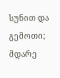სუნით და გემოთი; მდარე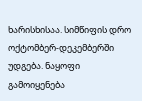ხარისხისაა. სიმწიფის დრო ოქტომბერ-დეკემბერში უდგება. ნაყოფი გამოიყენება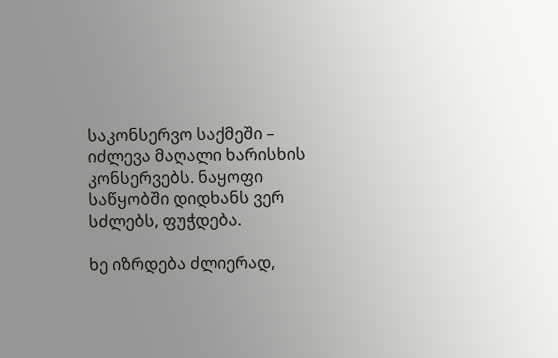საკონსერვო საქმეში – იძლევა მაღალი ხარისხის კონსერვებს. ნაყოფი საწყობში დიდხანს ვერ სძლებს, ფუჭდება.

ხე იზრდება ძლიერად,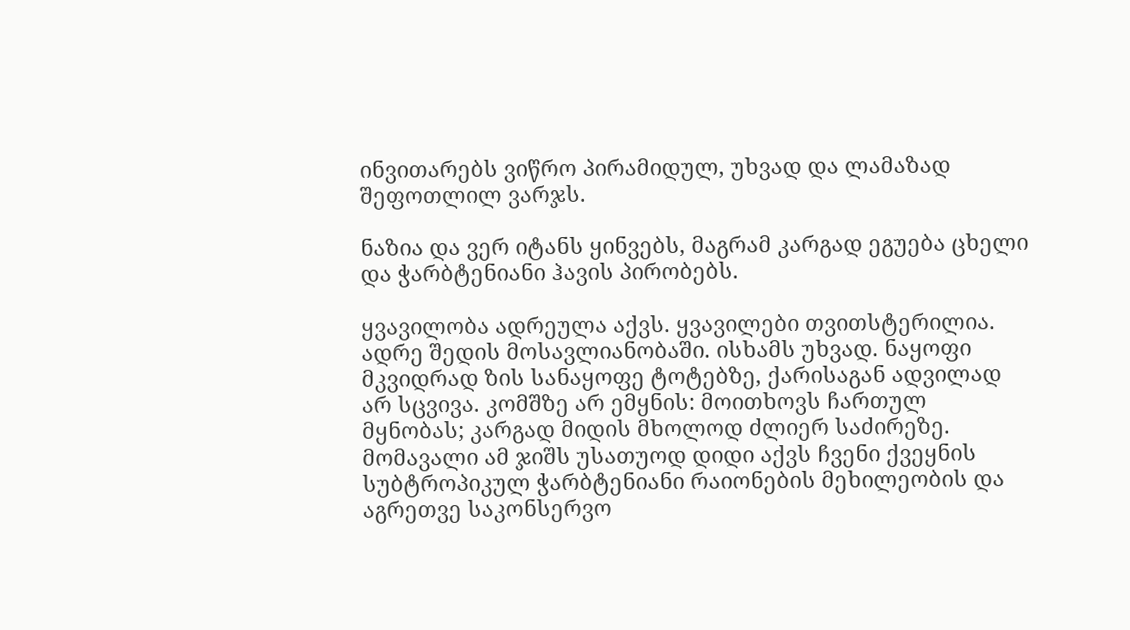ინვითარებს ვიწრო პირამიდულ, უხვად და ლამაზად შეფოთლილ ვარჯს.

ნაზია და ვერ იტანს ყინვებს, მაგრამ კარგად ეგუება ცხელი და ჭარბტენიანი ჰავის პირობებს.

ყვავილობა ადრეულა აქვს. ყვავილები თვითსტერილია. ადრე შედის მოსავლიანობაში. ისხამს უხვად. ნაყოფი მკვიდრად ზის სანაყოფე ტოტებზე, ქარისაგან ადვილად არ სცვივა. კომშზე არ ემყნის: მოითხოვს ჩართულ მყნობას; კარგად მიდის მხოლოდ ძლიერ საძირეზე. მომავალი ამ ჯიშს უსათუოდ დიდი აქვს ჩვენი ქვეყნის სუბტროპიკულ ჭარბტენიანი რაიონების მეხილეობის და აგრეთვე საკონსერვო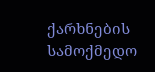ქარხნების სამოქმედო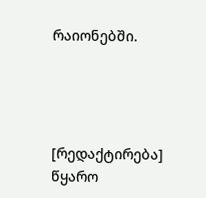რაიონებში.




[რედაქტირება] წყარო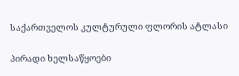საქართველოს კულტურული ფლორის ატლასი

პირადი ხელსაწყოები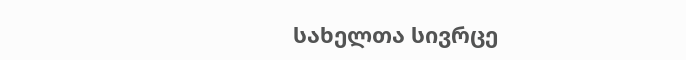სახელთა სივრცე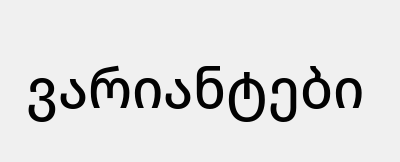ვარიანტები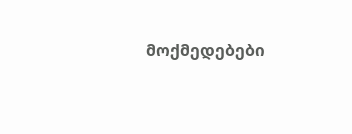მოქმედებები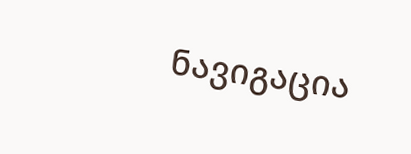ნავიგაცია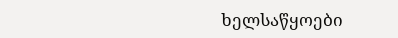ხელსაწყოები